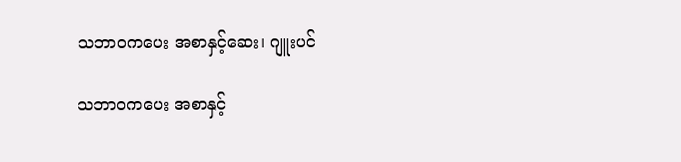သဘာဝကပေး အစာနှင့်ဆေး၊ ဂျူးပင်

သဘာဝကပေး အစာနှင့်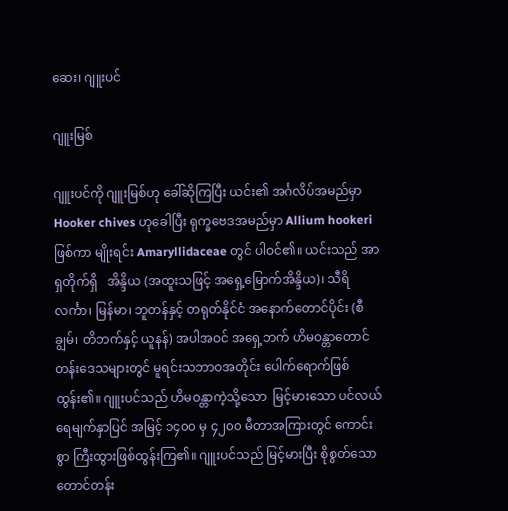ဆေး၊ ဂျူးပင်

ဂျူးမြစ်

ဂျူးပင်ကို ဂျူးမြစ်ဟု ခေါ်ဆိုကြပြီး ယင်း၏ အင်္ဂလိပ်အမည်မှာ Hooker chives ဟုခေါပြီး ရုက္ခဗေဒအမည်မှာ Allium hookeri ဖြစ်ကာ မျိုးရင်း Amaryllidaceae တွင် ပါဝင်၏။ ယင်းသည် အာရှတိုက်ရှိ   အိန္ဒိယ (အထူးသဖြင့် အရှေ့မြောက်အိန္ဒိယ)၊ သီရိလင်္ကာ၊ မြန်မာ၊ ဘူတန်နှင့် တရုတ်နိုင်ငံ အနောက်တောင်ပိုင်း (စီချွမ်၊ တိဘက်နှင့် ယူနန်) အပါအဝင် အရှေ့ဘက် ဟိမဝန္တာတောင်တန်းဒေသများတွင် မူရင်းသဘာဝအတိုင်း ပေါက်ရောက်ဖြစ်ထွန်း၏။ ဂျူးပင်သည် ဟိမဝန္တာကဲ့သို့သော  မြင့်မားသော ပင်လယ်ရေမျက်နှာပြင် အမြင့် ၁၄၀၀ မှ ၄၂၀၀ မီတာအကြားတွင် ကောင်းစွာ ကြီးထွားဖြစ်ထွန်းကြ၏။ ဂျူးပင်သည် မြင့်မားပြီး စိုစွတ်သော တောင်တန်း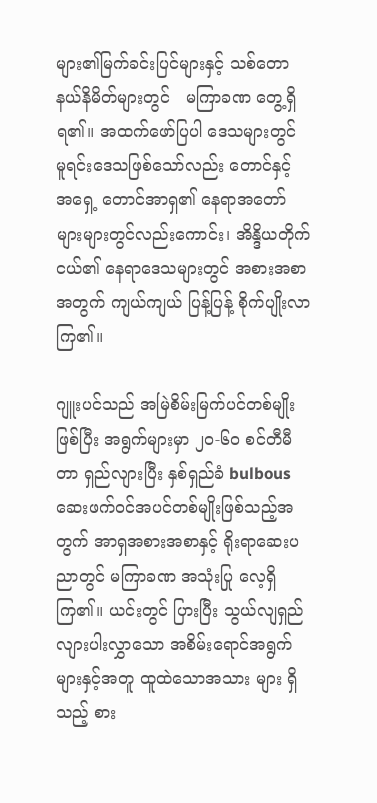များ၏မြက်ခင်းပြင်များနှင့် သစ်တော နယ်နိမိတ်များတွင်   မကြာခဏ တွေ့ရှိရ၏။ အထက်ဖော်ပြပါ ဒေသများတွင် မူရင်းဒေသဖြစ်သော်လည်း တောင်နှင့် အရှေ့ တောင်အာရှ၏ နေရာအတော်များများတွင်လည်းကောင်း၊ အိန္ဒိယတိုက်ငယ်၏ နေရာဒေသများတွင် အစားအစာ အတွက် ကျယ်ကျယ် ပြန့်ပြန့် စိုက်ပျိုးလာကြ၏။

ဂျူးပင်သည် အမြဲစိမ်းမြက်ပင်တစ်မျိုးဖြစ်ပြီး အရွက်များမှာ ၂၀-၆၀ စင်တီမီတာ ရှည်လျားပြီး နှစ်ရှည်ခံ bulbous ဆေးဖက်ဝင်အပင်တစ်မျိုးဖြစ်သည့်အတွက် အာရှအစားအစာနှင့် ရိုးရာဆေးပညာတွင် မကြာခဏ အသုံးပြု လေ့ရှိကြ၏။ ယင်းတွင် ပြားပြီး သွယ်လျရှည်လျားပါးလွှာသော အစိမ်းရောင်အရွက်များနှင့်အတူ ထူထဲသောအသား များ ရှိသည့် စား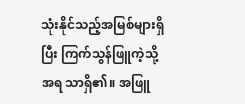သုံးနိုင်သည့်အမြစ်များရှိပြီး ကြက်သွန်ဖြူကဲ့သို့ အရ သာရှိ၏။ အဖြူ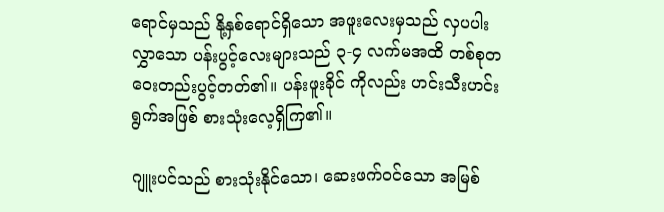ရောင်မှသည် နို့နှစ်ရောင်ရှိသော အဖူးလေးမှသည် လှပပါးလွှာသော ပန်းပွင့်လေးများသည် ၃-၄ လက်မအထိ တစ်စုတဝေးတည်းပွင့်တတ်၏။ ပန်းဖူးခိုင် ကိုလည်း ဟင်းသီးဟင်းရွက်အဖြစ် စားသုံးလေ့ရှိကြ၏။

ဂျူးပင်သည် စားသုံးနိုင်သော၊ ဆေးဖက်ဝင်သော အမြစ်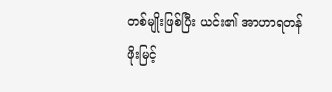တစ်မျိုးဖြစ်ပြီး ယင်း၏ အာဟာရတန်ဖိုးမြင့်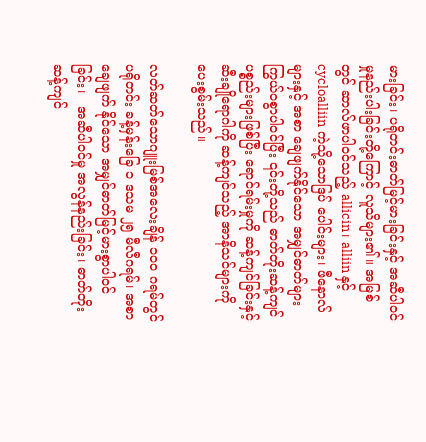မားခြင်း၊ ပရိုတင်းဓာတ်မြင့်မားခြင်းနှင့် အဆီပါဝင်မှုနည်းပါးခြင်းတို့ကြောင့် လူသိများ၏။ အမြစ်တွင် ဆာလ်ဖာပါဝင်သည့် allicin၊ alliin နှင့် cycloalliin ကဲ့သို့သောဒြပ် ပေါင်းများ၊ ဖီနောလ်များနှင့် အစာ ချေဖျက်နိုင်သော အမျှင်ဓာတ်များ ကြွယ်ဝစွာပါဝင်ပြီး ၎င်းတို့သည် ဓာတ်တိုးဆန့်ကျင်ပစ္စည်းများဖြစ်ပြီး ရောင်ရမ်းမှုကို ဆန့်ကျင်ခြင်းနှင့် ဆီးချိုရောဂါကို ဆန့်ကျင်သည့် အာနိသင်များကို ပေးစွမ်းသည်။

လတ်ဆတ်သောဂျူးမြစ်အလေးချိန် ၁၀၀ ဂရမ်တွင် ပရိုတင်း ခန့်မှန်းခြေ ၁ ဒသမ ၂၅ မီလီဂရမ်၊ အစာချေဖျက် နိုင်သော အမျှင်ဓာတ်မြင့်မားစွာပါဝင်ခြင်း၊   အဆီပါဝင်မှု အလွန်နည်းခြင်း၊ ဓာတ်တိုးဆန့်ကျင်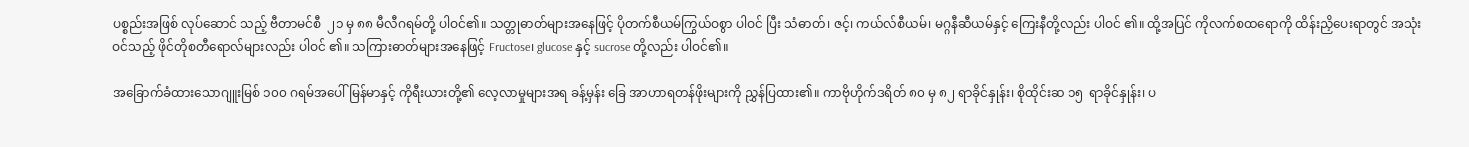ပစ္စည်းအဖြစ် လုပ်ဆောင် သည့် ဗီတာမင်စီ  ၂၁ မှ ၈၈ မီလီဂရမ်တို့ ပါဝင်၏။ သတ္တုဓာတ်များအနေဖြင့် ပိုတက်စီယမ်ကြွယ်ဝစွာ ပါဝင် ပြီး သံဓာတ်၊ ဇင့်၊ ကယ်လ်စီယမ်၊ မဂ္ဂနီဆီယမ်နှင့် ကြေးနီတို့လည်း ပါဝင် ၏။ ထို့အပြင် ကိုလက်စထရောကို ထိန်းညှိပေးရာတွင် အသုံးဝင်သည့် ဖိုင်တိုစတီရောလ်များလည်း ပါဝင် ၏။ သကြားဓာတ်များအနေဖြင့် Fructose၊ glucose နှင့် sucrose တို့လည်း ပါဝင်၏။

အခြောက်ခံထားသောဂျူးမြစ် ၁၀၀ ဂရမ်အပေါ် မြန်မာနှင့် ကိုရီးယားတို့၏ လေ့လာမှုများအရ ခန့်မှန်း ခြေ အာဟာရတန်ဖိုးများကို ညွှန်ပြထား၏။ ကာဗိုဟိုက်ဒရိတ် ၈၀ မှ ၈၂ ရာခိုင်နှုန်း၊ စိုထိုင်းဆ ၁၅  ရာခိုင်နှုန်း၊ ပ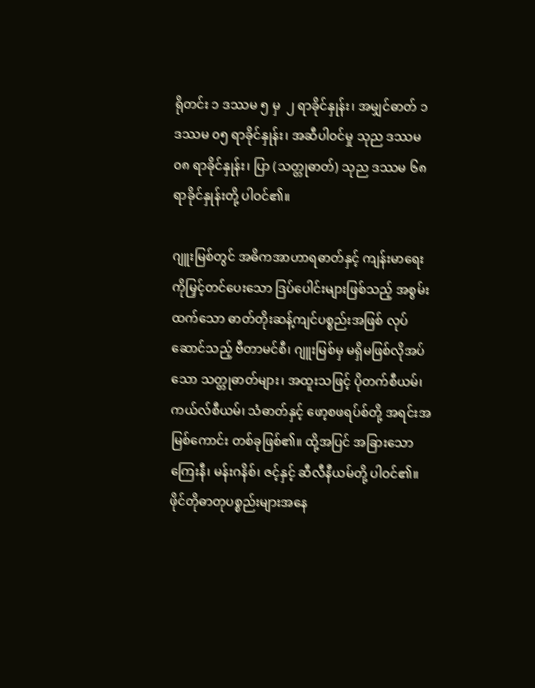ရိုတင်း ၁ ဒဿမ ၅ မှ  ၂ ရာခိုင်နှုန်း၊ အမျှင်ဓာတ် ၁ ဒဿမ ၀၅ ရာခိုင်နှုန်း၊ အဆီပါဝင်မှု သုည ဒဿမ ၀၈ ရာခိုင်နှုန်း၊ ပြာ (သတ္တုဓာတ်) သုည ဒဿမ ၆၈ ရာခိုင်နှုန်းတို့ ပါဝင်၏။

ဂျူးမြစ်တွင် အဓိကအာဟာရဓာတ်နှင့် ကျန်းမာရေးကိုမြှင့်တင်ပေးသော ဒြပ်ပေါင်းများဖြစ်သည့် အစွမ်းထက်သော ဓာတ်တိုးဆန့်ကျင်ပစ္စည်းအဖြစ် လုပ်ဆောင်သည့် ဗီတာမင်စီ၊ ဂျူးမြစ်မှ မရှိမဖြစ်လိုအပ်သော သတ္တုဓာတ်များ၊ အထူးသဖြင့် ပိုတက်စီယမ်၊ ကယ်လ်စီယမ်၊ သံဓာတ်နှင့် ဖော့စဖရပ်စ်တို့ အရင်းအမြစ်ကောင်း တစ်ခုဖြစ်၏။ ထို့အပြင် အခြားသော ကြေးနီ၊ မန်းဂနိစ်၊ ဇင့်နှင့် ဆီလီနီယမ်တို့ ပါဝင်၏။ ဖိုင်တိုဓာတုပစ္စည်းများအနေ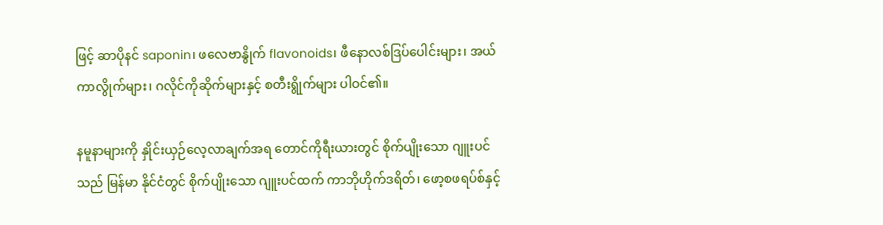ဖြင့် ဆာပိုနင် saponin၊ ဖလေဗာနွိုက် flavonoids၊ ဖီနောလစ်ဒြပ်ပေါင်းများ၊ အယ်ကာလွိုက်များ၊ ဂလိုင်ကိုဆိုက်များနှင့် စတီးရွိုက်များ ပါဝင်၏။

နမူနာများကို နှိုင်းယှဉ်လေ့လာချက်အရ တောင်ကိုရီးယားတွင် စိုက်ပျိုးသော ဂျူးပင်သည် မြန်မာ နိုင်ငံတွင် စိုက်ပျိုးသော ဂျူးပင်ထက် ကာဘိုဟိုက်ဒရိတ်၊ ဖော့စဖရပ်စ်နှင့်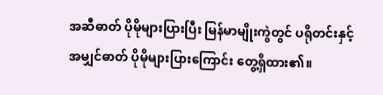အဆီဓာတ် ပိုမိုများပြားပြီး မြန်မာမျိုးကွဲတွင် ပရိုတင်းနှင့် အမျှင်ဓာတ် ပိုမိုများပြားကြောင်း တွေ့ရှိထား၏။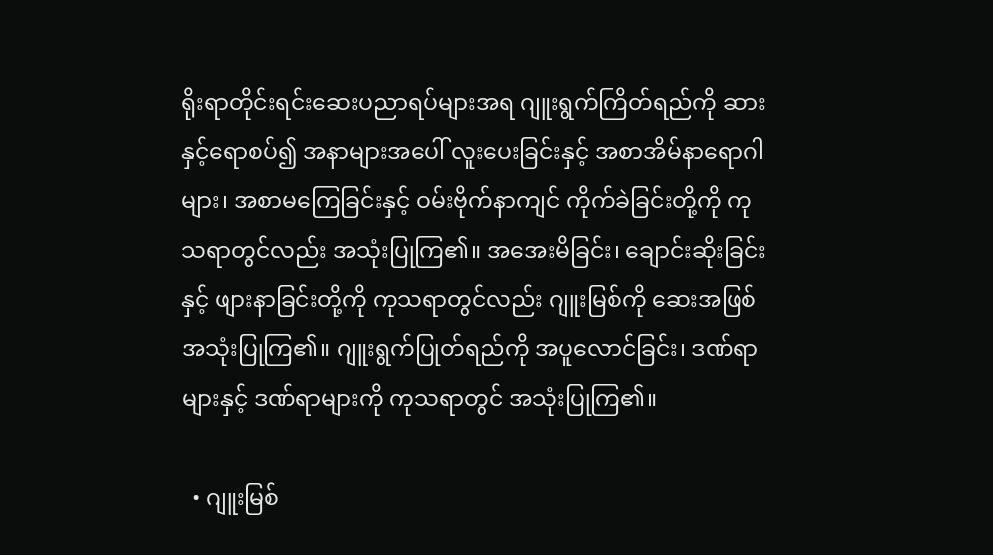ရိုးရာတိုင်းရင်းဆေးပညာရပ်များအရ ဂျူးရွက်ကြိတ်ရည်ကို ဆားနှင့်ရောစပ်၍ အနာများအပေါ် လူးပေးခြင်းနှင့် အစာအိမ်နာရောဂါများ၊ အစာမကြေခြင်းနှင့် ဝမ်းဗိုက်နာကျင် ကိုက်ခဲခြင်းတို့ကို ကုသရာတွင်လည်း အသုံးပြုကြ၏။ အအေးမိခြင်း၊ ချောင်းဆိုးခြင်းနှင့် ဖျားနာခြင်းတို့ကို ကုသရာတွင်လည်း ဂျူးမြစ်ကို ဆေးအဖြစ် အသုံးပြုကြ၏။ ဂျူးရွက်ပြုတ်ရည်ကို အပူလောင်ခြင်း၊ ဒဏ်ရာများနှင့် ဒဏ်ရာများကို ကုသရာတွင် အသုံးပြုကြ၏။

  • ဂျူးမြစ်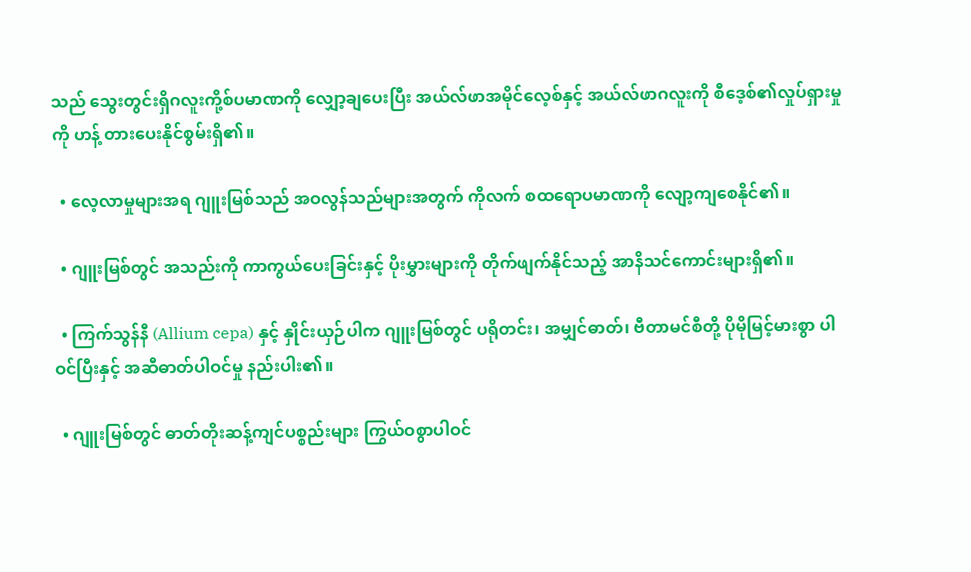သည် သွေးတွင်းရှိဂလူးကို့စ်ပမာဏကို လျှော့ချပေးပြီး အယ်လ်ဖာအမိုင်လေ့စ်နှင့် အယ်လ်ဖာဂလူးကို စီဒေ့စ်၏လှုပ်ရှားမှုကို ဟန့် တားပေးနိုင်စွမ်းရှိ၏။

  • လေ့လာမှုများအရ ဂျူးမြစ်သည် အဝလွန်သည်များအတွက် ကိုလက် စထရောပမာဏကို လျော့ကျစေနိုင်၏။

  • ဂျူးမြစ်တွင် အသည်းကို ကာကွယ်ပေးခြင်းနှင့် ပိုးမွှားများကို တိုက်ဖျက်နိုင်သည့် အာနိသင်ကောင်းများရှိ၏။

  • ကြက်သွန်နီ (Allium cepa) နှင့် နှိုင်းယှဉ်ပါက ဂျူးမြစ်တွင် ပရိုတင်း၊ အမျှင်ဓာတ်၊ ဗီတာမင်စီတို့ ပိုမိုမြင့်မားစွာ ပါဝင်ပြီးနှင့် အဆီဓာတ်ပါဝင်မှု နည်းပါး၏။

  • ဂျူးမြစ်တွင် ဓာတ်တိုးဆန့်ကျင်ပစ္စည်းများ ကြွယ်ဝစွာပါဝင်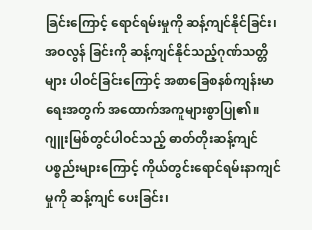ခြင်းကြောင့် ရောင်ရမ်းမှုကို ဆန့်ကျင်နိုင်ခြင်း၊ အဝလွန် ခြင်းကို ဆန့်ကျင်နိုင်သည့်ဂုဏ်သတ္တိများ ပါဝင်ခြင်းကြောင့် အစာခြေစနစ်ကျန်းမာရေးအတွက် အထောက်အကူများစွာပြု၏။ ဂျူးမြစ်တွင်ပါဝင်သည့် ဓာတ်တိုးဆန့်ကျင်ပစ္စည်းများကြောင့် ကိုယ်တွင်းရောင်ရမ်းနာကျင်မှုကို ဆန့်ကျင် ပေးခြင်း၊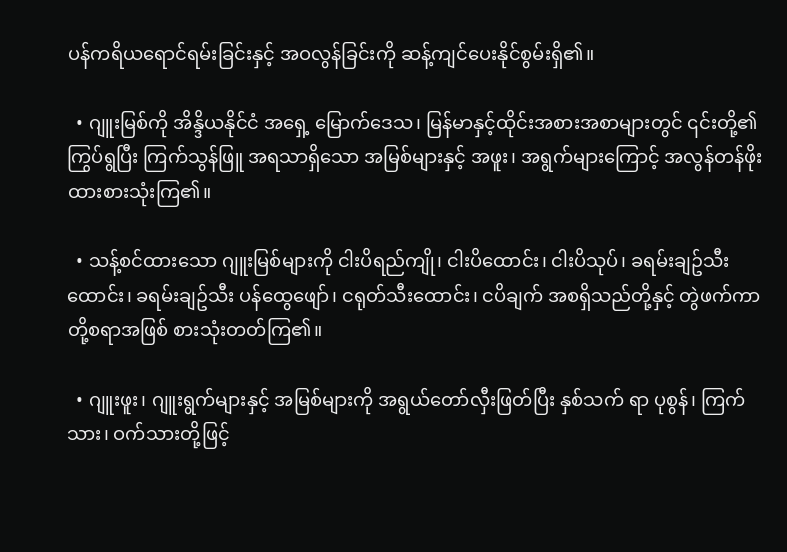ပန်ကရိယရောင်ရမ်းခြင်းနှင့် အဝလွန်ခြင်းကို ဆန့်ကျင်ပေးနိုင်စွမ်းရှိ၏။

  • ဂျူးမြစ်ကို အိန္ဒိယနိုင်ငံ အရှေ့ မြောက်ဒေသ၊ မြန်မာနှင့်ထိုင်းအစားအစာများတွင် ၎င်းတို့၏ ကြွပ်ရွပြီး ကြက်သွန်ဖြူ အရသာရှိသော အမြစ်များနှင့် အဖူး၊ အရွက်များကြောင့် အလွန်တန်ဖိုးထားစားသုံးကြ၏။

  • သန့်စင်ထားသော ဂျူးမြစ်များကို ငါးပိရည်ကျို၊ ငါးပိထောင်း၊ ငါးပိသုပ်၊ ခရမ်းချဥ်သီးထောင်း၊ ခရမ်းချဥ်သီး ပန်ထွေဖျော်၊ ငရုတ်သီးထောင်း၊ ငပိချက် အစရှိသည်တို့နှင့် တွဲဖက်ကာ တို့စရာအဖြစ် စားသုံးတတ်ကြ၏။

  • ဂျူးဖူး၊ ဂျူးရွက်များနှင့် အမြစ်များကို အရွယ်တော်လှီးဖြတ်ပြီး နှစ်သက် ရာ ပုစွန်၊ ကြက်သား၊ ဝက်သားတို့ဖြင့်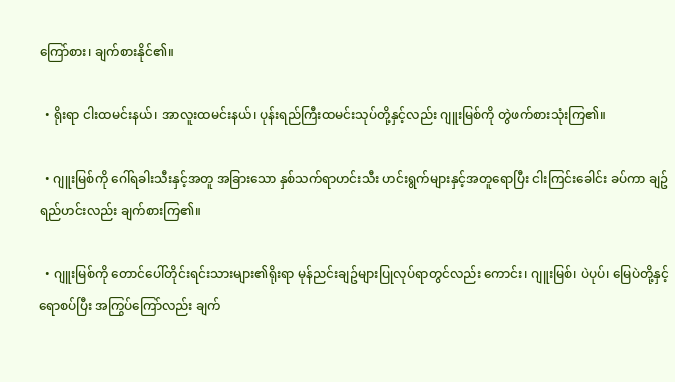ကြော်စား၊ ချက်စားနိုင်၏။

  • ရိုးရာ ငါးထမင်းနယ်၊ အာလူးထမင်းနယ်၊ ပုန်းရည်ကြီးထမင်းသုပ်တို့နှင့်လည်း ဂျူးမြစ်ကို တွဲဖက်စားသုံးကြ၏။

  • ဂျူးမြစ်ကို ဂေါ်ရခါးသီးနှင့်အတူ အခြားသော နှစ်သက်ရာဟင်းသီး ဟင်းရွက်များနှင့်အတူရောပြီး ငါးကြင်းခေါင်း ခပ်ကာ ချဥ်ရည်ဟင်းလည်း ချက်စားကြ၏။

  • ဂျူးမြစ်ကို တောင်ပေါ်တိုင်းရင်းသားများ၏ရိုးရာ မုန်ညင်းချဥ်များပြုလုပ်ရာတွင်လည်း ကောင်း၊ ဂျူးမြစ်၊ ပဲပုပ်၊ မြေပဲတို့နှင့်ရောစပ်ပြီး အကြွပ်ကြော်လည်း ချက်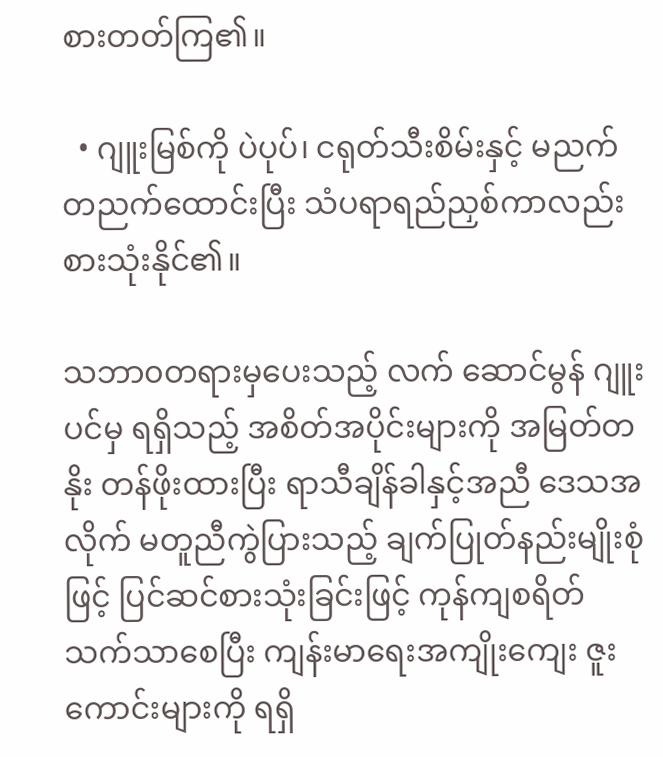စားတတ်ကြ၏။

  • ဂျူးမြစ်ကို ပဲပုပ်၊ ငရုတ်သီးစိမ်းနှင့် မညက်တညက်ထောင်းပြီး သံပရာရည်ညှစ်ကာလည်း စားသုံးနိုင်၏။

သဘာ၀တရားမှပေးသည့် လက် ဆောင်မွန် ဂျူးပင်မှ ရရှိသည့် အစိတ်အပိုင်းများကို အမြတ်တနိုး တန်ဖိုးထားပြီး ‌ရာသီချိန်ခါနှင့်အညီ ဒေသအလိုက် မတူညီကွဲပြားသည့် ချက်ပြုတ်နည်းမျိုးစုံဖြင့် ပြင်ဆင်စားသုံးခြင်းဖြင့် ကုန်ကျစရိတ် သက်သာစေပြီး ကျန်းမာရေးအကျိုးကျေး ဇူးကောင်းများကို ရရှိ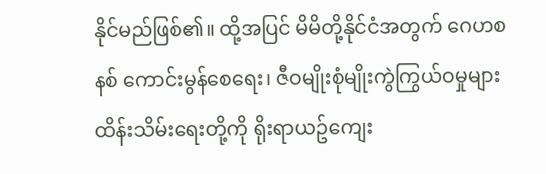နိုင်မည်ဖြစ်၏။ ထို့အပြင် မိမိတို့နိုင်ငံအတွက် ဂေဟစနစ်‌ ကောင်းမွန်စေရေး၊ ဇီဝမျိုးစုံမျိုးကွဲကြွယ်ဝမှုများ ထိန်းသိမ်းရေးတို့ကို ရိုးရာယဥ်ကျေး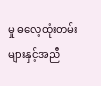မှု ဓလေ့ထုံးတမ်းများနှင့်အညီ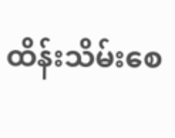ထိန်းသိမ်းစေ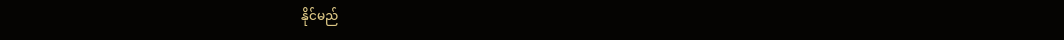နိုင်မည်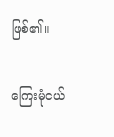ဖြစ်၏။

ကြေးမုံငယ်